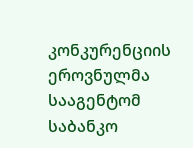კონკურენციის ეროვნულმა სააგენტომ საბანკო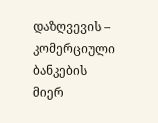დაზღვევის – კომერციული ბანკების მიერ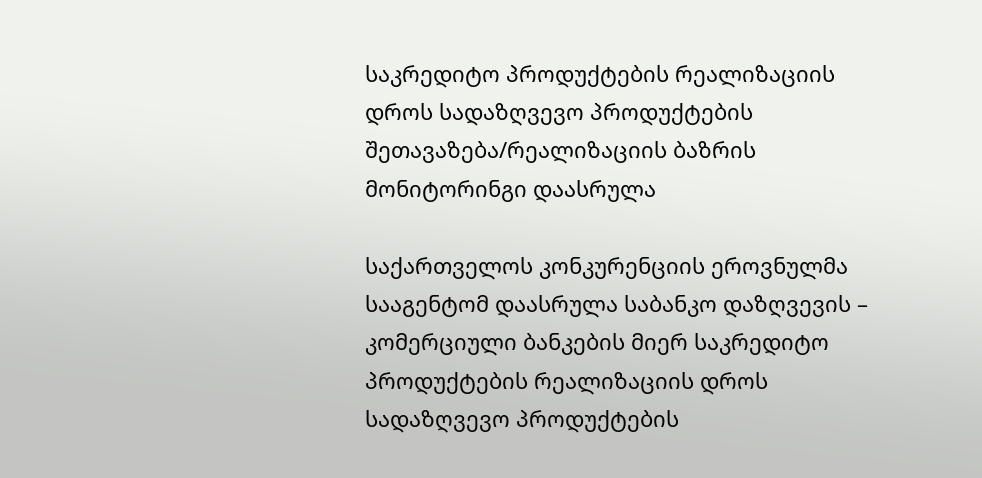საკრედიტო პროდუქტების რეალიზაციის დროს სადაზღვევო პროდუქტების შეთავაზება/რეალიზაციის ბაზრის მონიტორინგი დაასრულა

საქართველოს კონკურენციის ეროვნულმა სააგენტომ დაასრულა საბანკო დაზღვევის – კომერციული ბანკების მიერ საკრედიტო პროდუქტების რეალიზაციის დროს სადაზღვევო პროდუქტების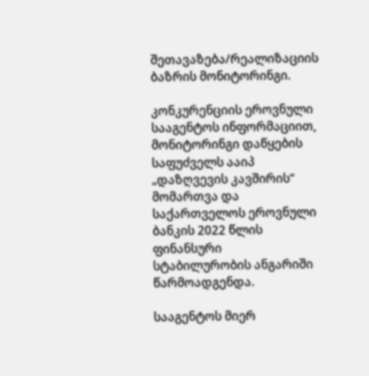შეთავაზება/რეალიზაციის ბაზრის მონიტორინგი.

კონკურენციის ეროვნული სააგენტოს ინფორმაციით, მონიტორინგი დაწყების საფუძველს ააიპ „დაზღვევის კავშირის“ მომართვა და საქართველოს ეროვნული ბანკის 2022 წლის ფინანსური სტაბილურობის ანგარიში წარმოადგენდა.

სააგენტოს მიერ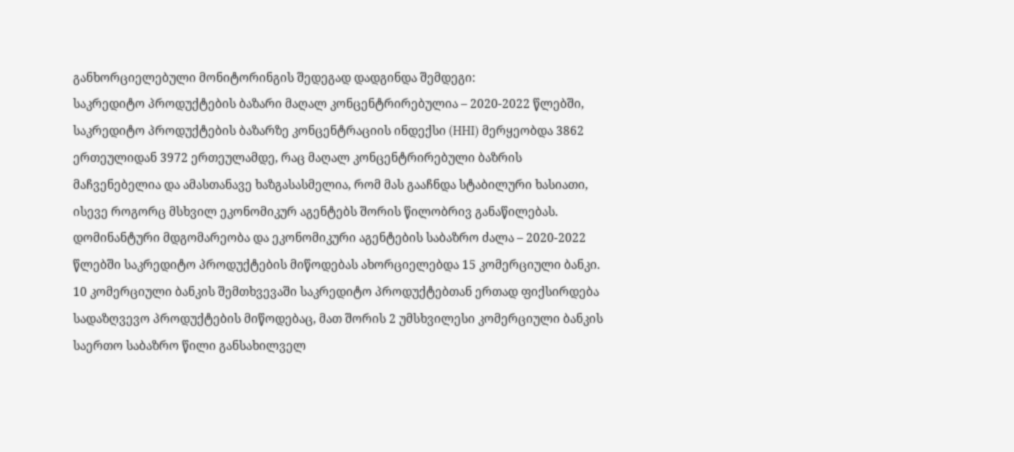განხორციელებული მონიტორინგის შედეგად დადგინდა შემდეგი:
საკრედიტო პროდუქტების ბაზარი მაღალ კონცენტრირებულია – 2020-2022 წლებში, საკრედიტო პროდუქტების ბაზარზე კონცენტრაციის ინდექსი (HHI) მერყეობდა 3862 ერთეულიდან 3972 ერთეულამდე, რაც მაღალ კონცენტრირებული ბაზრის მაჩვენებელია და ამასთანავე ხაზგასასმელია, რომ მას გააჩნდა სტაბილური ხასიათი, ისევე როგორც მსხვილ ეკონომიკურ აგენტებს შორის წილობრივ განაწილებას.
დომინანტური მდგომარეობა და ეკონომიკური აგენტების საბაზრო ძალა – 2020-2022 წლებში საკრედიტო პროდუქტების მიწოდებას ახორციელებდა 15 კომერციული ბანკი. 10 კომერციული ბანკის შემთხვევაში საკრედიტო პროდუქტებთან ერთად ფიქსირდება სადაზღვევო პროდუქტების მიწოდებაც, მათ შორის 2 უმსხვილესი კომერციული ბანკის საერთო საბაზრო წილი განსახილველ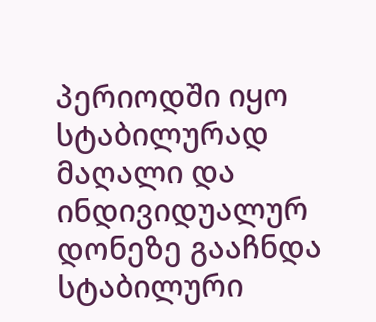პერიოდში იყო სტაბილურად მაღალი და ინდივიდუალურ დონეზე გააჩნდა სტაბილური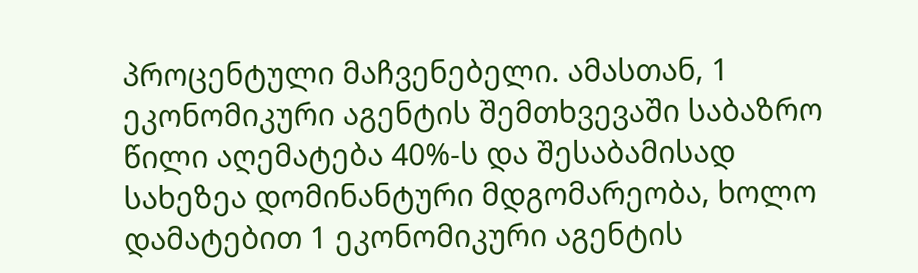პროცენტული მაჩვენებელი. ამასთან, 1 ეკონომიკური აგენტის შემთხვევაში საბაზრო წილი აღემატება 40%-ს და შესაბამისად სახეზეა დომინანტური მდგომარეობა, ხოლო დამატებით 1 ეკონომიკური აგენტის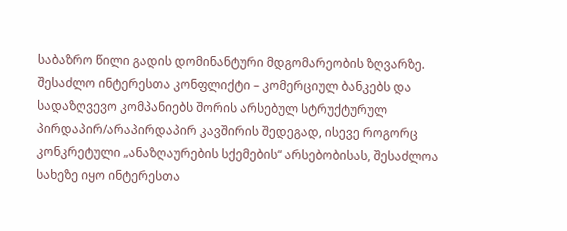საბაზრო წილი გადის დომინანტური მდგომარეობის ზღვარზე.
შესაძლო ინტერესთა კონფლიქტი – კომერციულ ბანკებს და სადაზღვევო კომპანიებს შორის არსებულ სტრუქტურულ პირდაპირ/არაპირდაპირ კავშირის შედეგად, ისევე როგორც კონკრეტული „ანაზღაურების სქემების“ არსებობისას, შესაძლოა სახეზე იყო ინტერესთა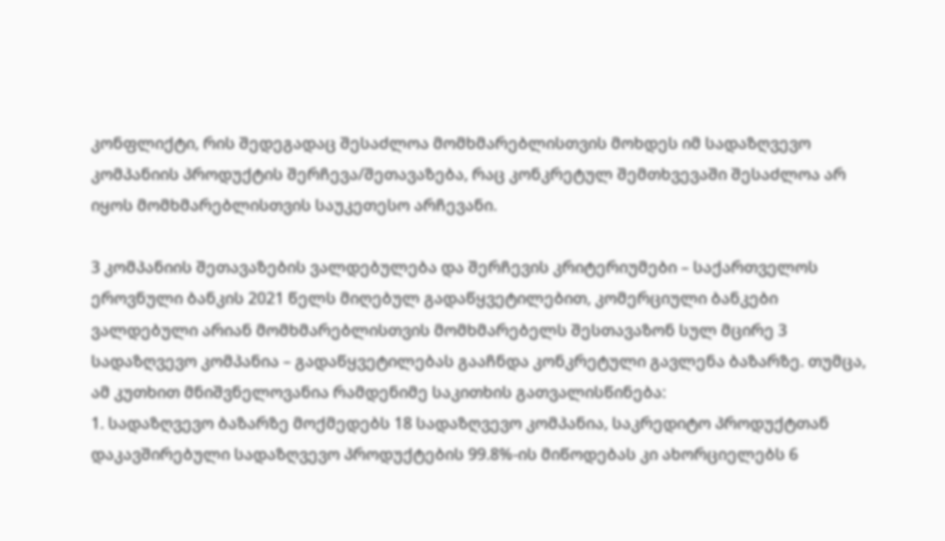კონფლიქტი, რის შედეგადაც შესაძლოა მომხმარებლისთვის მოხდეს იმ სადაზღვევო კომპანიის პროდუქტის შერჩევა/შეთავაზება, რაც კონკრეტულ შემთხვევაში შესაძლოა არ იყოს მომხმარებლისთვის საუკეთესო არჩევანი.

3 კომპანიის შეთავაზების ვალდებულება და შერჩევის კრიტერიუმები – საქართველოს ეროვნული ბანკის 2021 წელს მიღებულ გადაწყვეტილებით, კომერციული ბანკები ვალდებული არიან მომხმარებლისთვის მომხმარებელს შესთავაზონ სულ მცირე 3 სადაზღვევო კომპანია – გადაწყვეტილებას გააჩნდა კონკრეტული გავლენა ბაზარზე. თუმცა, ამ კუთხით მნიშვნელოვანია რამდენიმე საკითხის გათვალისწინება:
1. სადაზღვევო ბაზარზე მოქმედებს 18 სადაზღვევო კომპანია, საკრედიტო პროდუქტთან დაკავშირებული სადაზღვევო პროდუქტების 99.8%-ის მიწოდებას კი ახორციელებს 6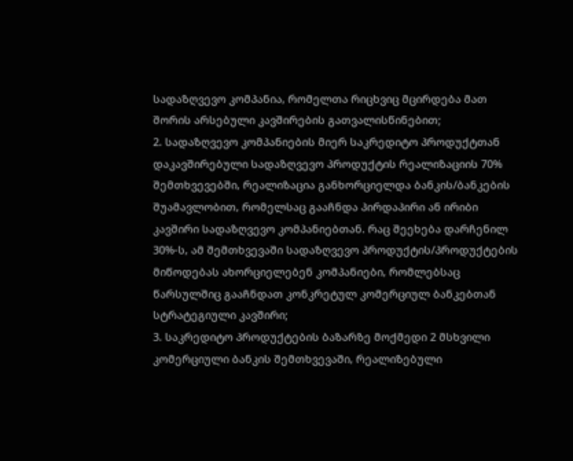სადაზღვევო კომპანია, რომელთა რიცხვიც მცირდება მათ შორის არსებული კავშირების გათვალისწინებით;
2. სადაზღვევო კომპანიების მიერ საკრედიტო პროდუქტთან დაკავშირებული სადაზღვევო პროდუქტის რეალიზაციის 70% შემთხვევებში, რეალიზაცია განხორციელდა ბანკის/ბანკების შუამავლობით, რომელსაც გააჩნდა პირდაპირი ან ირიბი კავშირი სადაზღვევო კომპანიებთან. რაც შეეხება დარჩენილ 30%-ს, ამ შემთხვევაში სადაზღვევო პროდუქტის/პროდუქტების მიწოდებას ახორციელებენ კომპანიები, რომლებსაც წარსულშიც გააჩნდათ კონკრეტულ კომერციულ ბანკებთან სტრატეგიული კავშირი;
3. საკრედიტო პროდუქტების ბაზარზე მოქმედი 2 მსხვილი კომერციული ბანკის შემთხვევაში, რეალიზებული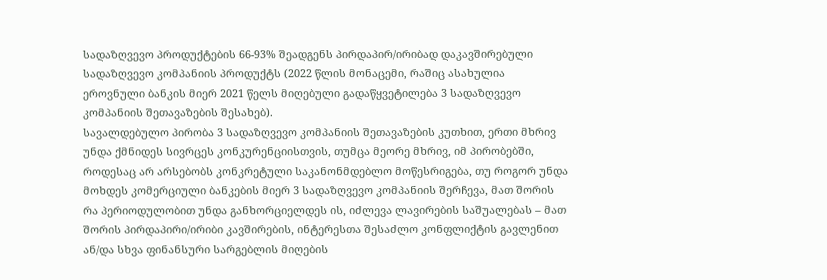სადაზღვევო პროდუქტების 66-93% შეადგენს პირდაპირ/ირიბად დაკავშირებული სადაზღვევო კომპანიის პროდუქტს (2022 წლის მონაცემი, რაშიც ასახულია ეროვნული ბანკის მიერ 2021 წელს მიღებული გადაწყვეტილება 3 სადაზღვევო კომპანიის შეთავაზების შესახებ).
სავალდებულო პირობა 3 სადაზღვევო კომპანიის შეთავაზების კუთხით, ერთი მხრივ უნდა ქმნიდეს სივრცეს კონკურენციისთვის, თუმცა მეორე მხრივ, იმ პირობებში, როდესაც არ არსებობს კონკრეტული საკანონმდებლო მოწესრიგება, თუ როგორ უნდა მოხდეს კომერციული ბანკების მიერ 3 სადაზღვევო კომპანიის შერჩევა, მათ შორის რა პერიოდულობით უნდა განხორციელდეს ის, იძლევა ლავირების საშუალებას – მათ შორის პირდაპირი/ირიბი კავშირების, ინტერესთა შესაძლო კონფლიქტის გავლენით ან/და სხვა ფინანსური სარგებლის მიღების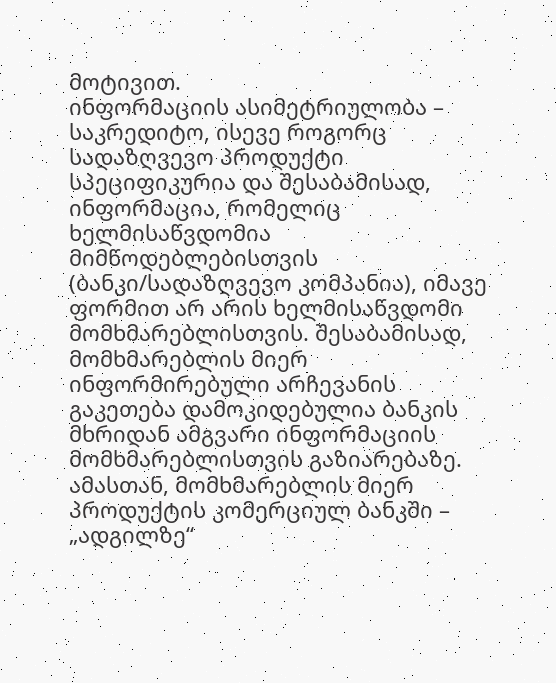მოტივით.
ინფორმაციის ასიმეტრიულობა – საკრედიტო, ისევე როგორც სადაზღვევო პროდუქტი სპეციფიკურია და შესაბამისად, ინფორმაცია, რომელიც ხელმისაწვდომია მიმწოდებლებისთვის (ბანკი/სადაზღვევო კომპანია), იმავე ფორმით არ არის ხელმისაწვდომი მომხმარებლისთვის. შესაბამისად, მომხმარებლის მიერ ინფორმირებული არჩევანის გაკეთება დამოკიდებულია ბანკის მხრიდან ამგვარი ინფორმაციის მომხმარებლისთვის გაზიარებაზე. ამასთან, მომხმარებლის მიერ პროდუქტის კომერციულ ბანკში – „ადგილზე“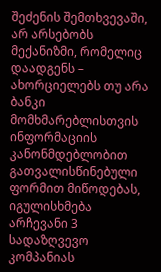შეძენის შემთხვევაში, არ არსებობს მექანიზმი, რომელიც დაადგენს – ახორციელებს თუ არა ბანკი მომხმარებლისთვის ინფორმაციის კანონმდებლობით გათვალისწინებული ფორმით მიწოდებას, იგულისხმება არჩევანი 3 სადაზღვევო კომპანიას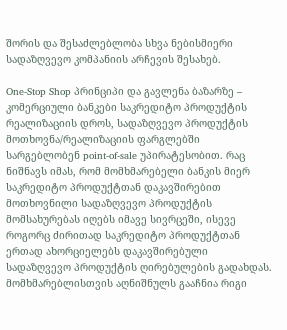შორის და შესაძლებლობა სხვა ნებისმიერი სადაზღვევო კომპანიის არჩევის შესახებ.

One-Stop Shop პრინციპი და გავლენა ბაზარზე – კომერციული ბანკები საკრედიტო პროდუქტის რეალიზაციის დროს, სადაზღვევო პროდუქტის მოთხოვნა/რეალიზაციის ფარგლებში სარგებლობენ point-of-sale უპირატესობით. რაც ნიშნავს იმას, რომ მომხმარებელი ბანკის მიერ საკრედიტო პროდუქტთან დაკავშირებით მოთხოვნილი სადაზღვევო პროდუქტის მომსახურებას იღებს იმავე სივრცეში, ისევე როგორც ძირითად საკრედიტო პროდუქტთან ერთად ახორციელებს დაკავშირებული სადაზღვევო პროდუქტის ღირებულების გადახდას. მომხმარებლისთვის აღნიშნულს გააჩნია რიგი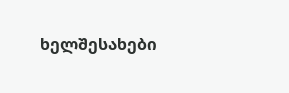ხელშესახები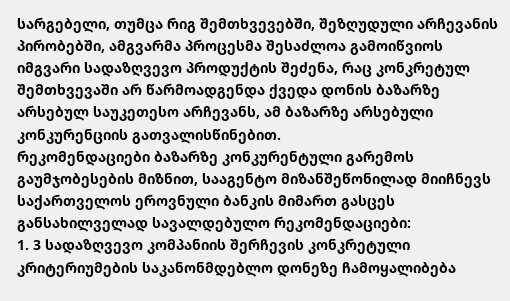სარგებელი, თუმცა რიგ შემთხვევებში, შეზღუდული არჩევანის პირობებში, ამგვარმა პროცესმა შესაძლოა გამოიწვიოს იმგვარი სადაზღვევო პროდუქტის შეძენა, რაც კონკრეტულ შემთხვევაში არ წარმოადგენდა ქვედა დონის ბაზარზე არსებულ საუკეთესო არჩევანს, ამ ბაზარზე არსებული კონკურენციის გათვალისწინებით.
რეკომენდაციები ბაზარზე კონკურენტული გარემოს გაუმჯობესების მიზნით, სააგენტო მიზანშეწონილად მიიჩნევს საქართველოს ეროვნული ბანკის მიმართ გასცეს განსახილველად სავალდებულო რეკომენდაციები:
1. 3 სადაზღვევო კომპანიის შერჩევის კონკრეტული კრიტერიუმების საკანონმდებლო დონეზე ჩამოყალიბება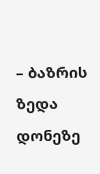– ბაზრის ზედა დონეზე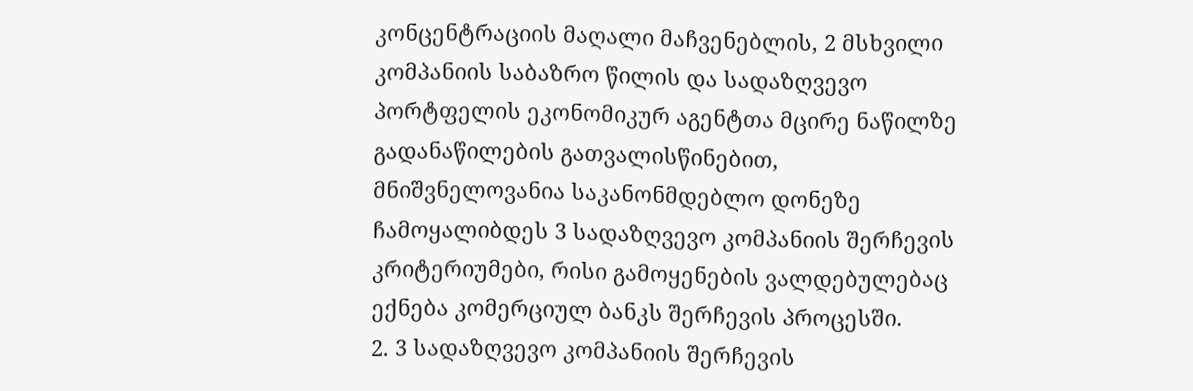კონცენტრაციის მაღალი მაჩვენებლის, 2 მსხვილი კომპანიის საბაზრო წილის და სადაზღვევო პორტფელის ეკონომიკურ აგენტთა მცირე ნაწილზე გადანაწილების გათვალისწინებით, მნიშვნელოვანია საკანონმდებლო დონეზე ჩამოყალიბდეს 3 სადაზღვევო კომპანიის შერჩევის კრიტერიუმები, რისი გამოყენების ვალდებულებაც ექნება კომერციულ ბანკს შერჩევის პროცესში.
2. 3 სადაზღვევო კომპანიის შერჩევის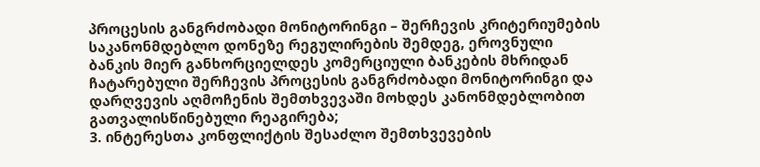პროცესის განგრძობადი მონიტორინგი – შერჩევის კრიტერიუმების საკანონმდებლო დონეზე რეგულირების შემდეგ, ეროვნული ბანკის მიერ განხორციელდეს კომერციული ბანკების მხრიდან ჩატარებული შერჩევის პროცესის განგრძობადი მონიტორინგი და დარღვევის აღმოჩენის შემთხვევაში მოხდეს კანონმდებლობით გათვალისწინებული რეაგირება;
3. ინტერესთა კონფლიქტის შესაძლო შემთხვევების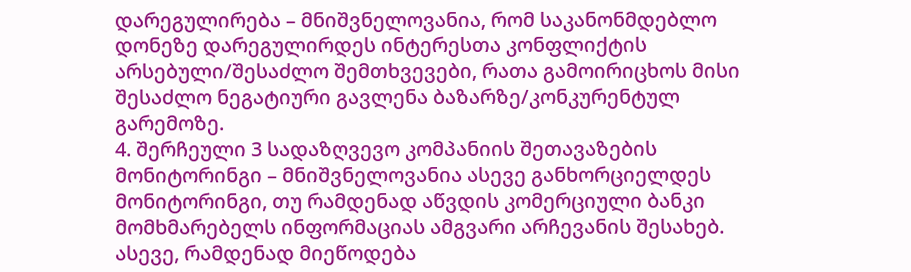დარეგულირება – მნიშვნელოვანია, რომ საკანონმდებლო დონეზე დარეგულირდეს ინტერესთა კონფლიქტის არსებული/შესაძლო შემთხვევები, რათა გამოირიცხოს მისი შესაძლო ნეგატიური გავლენა ბაზარზე/კონკურენტულ გარემოზე.
4. შერჩეული 3 სადაზღვევო კომპანიის შეთავაზების მონიტორინგი – მნიშვნელოვანია ასევე განხორციელდეს მონიტორინგი, თუ რამდენად აწვდის კომერციული ბანკი მომხმარებელს ინფორმაციას ამგვარი არჩევანის შესახებ. ასევე, რამდენად მიეწოდება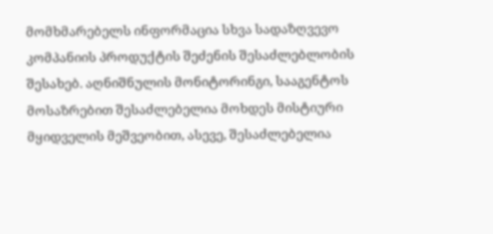მომხმარებელს ინფორმაცია სხვა სადაზღვევო კომპანიის პროდუქტის შეძენის შესაძლებლობის შესახებ. აღნიშნულის მონიტორინგი, სააგენტოს მოსაზრებით შესაძლებელია მოხდეს მისტიური მყიდველის მეშვეობით, ასევე, შესაძლებელია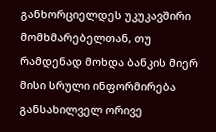განხორციელდეს უკუკავშირი მომხმარებელთან, თუ რამდენად მოხდა ბანკის მიერ მისი სრული ინფორმირება განსახილველ ორივე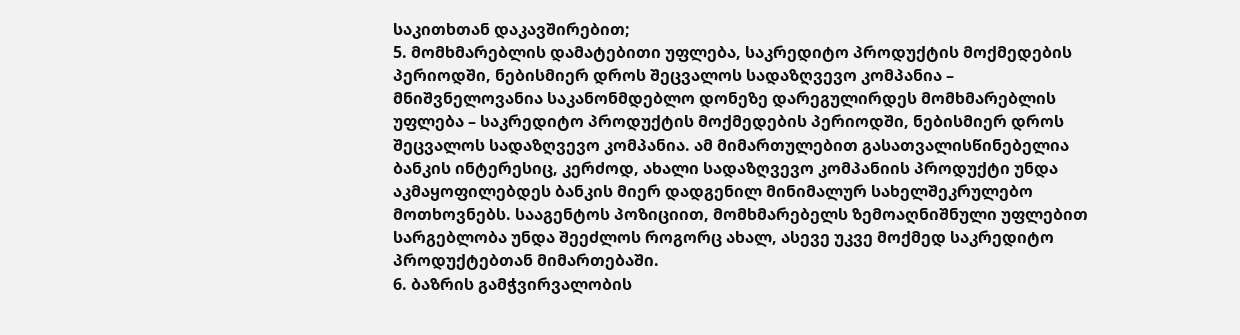საკითხთან დაკავშირებით;
5. მომხმარებლის დამატებითი უფლება, საკრედიტო პროდუქტის მოქმედების პერიოდში, ნებისმიერ დროს შეცვალოს სადაზღვევო კომპანია – მნიშვნელოვანია საკანონმდებლო დონეზე დარეგულირდეს მომხმარებლის უფლება – საკრედიტო პროდუქტის მოქმედების პერიოდში, ნებისმიერ დროს შეცვალოს სადაზღვევო კომპანია. ამ მიმართულებით გასათვალისწინებელია ბანკის ინტერესიც, კერძოდ, ახალი სადაზღვევო კომპანიის პროდუქტი უნდა აკმაყოფილებდეს ბანკის მიერ დადგენილ მინიმალურ სახელშეკრულებო მოთხოვნებს. სააგენტოს პოზიციით, მომხმარებელს ზემოაღნიშნული უფლებით სარგებლობა უნდა შეეძლოს როგორც ახალ, ასევე უკვე მოქმედ საკრედიტო პროდუქტებთან მიმართებაში.
6. ბაზრის გამჭვირვალობის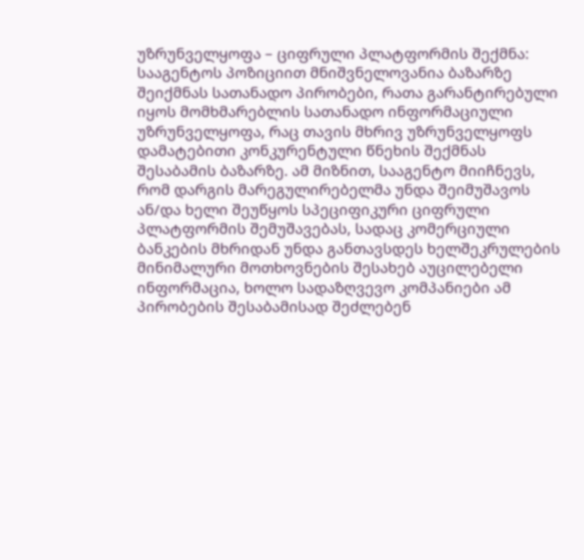უზრუნველყოფა – ციფრული პლატფორმის შექმნა: სააგენტოს პოზიციით მნიშვნელოვანია ბაზარზე შეიქმნას სათანადო პირობები, რათა გარანტირებული იყოს მომხმარებლის სათანადო ინფორმაციული უზრუნველყოფა, რაც თავის მხრივ უზრუნველყოფს დამატებითი კონკურენტული წნეხის შექმნას შესაბამის ბაზარზე. ამ მიზნით, სააგენტო მიიჩნევს, რომ დარგის მარეგულირებელმა უნდა შეიმუშავოს ან/და ხელი შეუწყოს სპეციფიკური ციფრული პლატფორმის შემუშავებას, სადაც კომერციული ბანკების მხრიდან უნდა განთავსდეს ხელშეკრულების მინიმალური მოთხოვნების შესახებ აუცილებელი ინფორმაცია, ხოლო სადაზღვევო კომპანიები ამ პირობების შესაბამისად შეძლებენ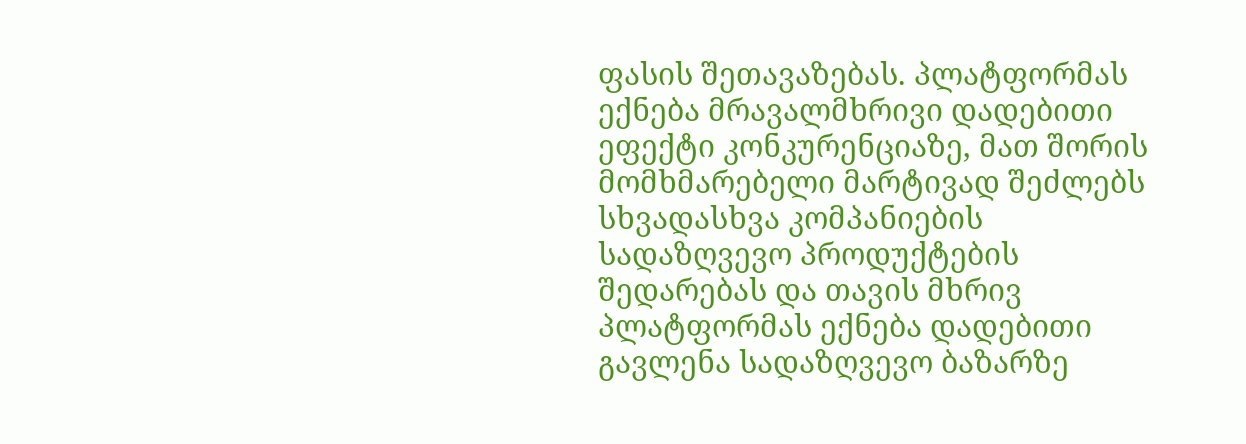ფასის შეთავაზებას. პლატფორმას ექნება მრავალმხრივი დადებითი ეფექტი კონკურენციაზე, მათ შორის მომხმარებელი მარტივად შეძლებს სხვადასხვა კომპანიების სადაზღვევო პროდუქტების შედარებას და თავის მხრივ პლატფორმას ექნება დადებითი გავლენა სადაზღვევო ბაზარზე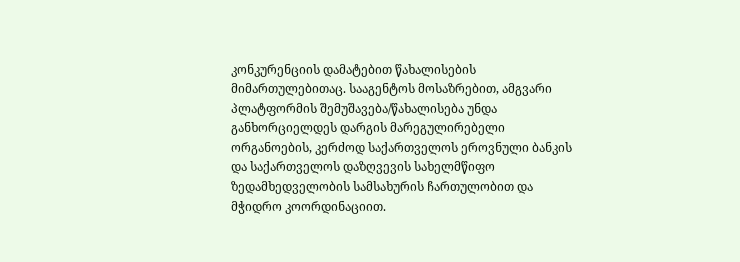კონკურენციის დამატებით წახალისების მიმართულებითაც. სააგენტოს მოსაზრებით, ამგვარი პლატფორმის შემუშავება/წახალისება უნდა განხორციელდეს დარგის მარეგულირებელი ორგანოების, კერძოდ საქართველოს ეროვნული ბანკის და საქართველოს დაზღვევის სახელმწიფო ზედამხედველობის სამსახურის ჩართულობით და მჭიდრო კოორდინაციით.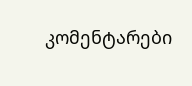კომენტარები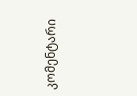კომენტარი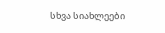სხვა სიახლეები